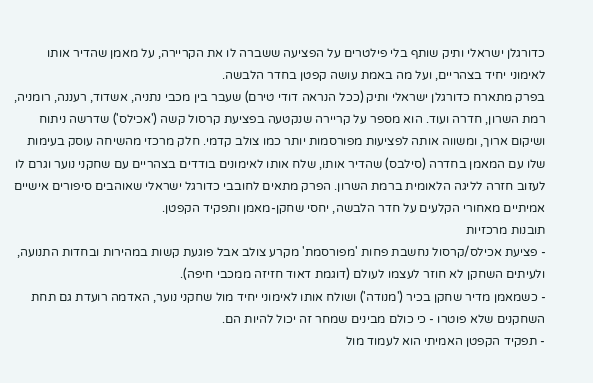כדורגלן ישראלי ותיק שותף בלי פילטרים על הפציעה ששברה לו את הקריירה, על מאמן שהדיר אותו לאימוני יחיד בצהריים, ועל מה באמת עושה קפטן בחדר הלבשה.
בפרק מתארח כדורגלן ישראלי ותיק (ככל הנראה דודי טירם) שעבר בין מכבי נתניה, אשדוד, רעננה, רומניה, רמת השרון, חדרה ועוד. הוא מספר על קריירה שנקטעה בפציעת קרסול קשה ('אכילס') שדרשה ניתוח ושיקום ארוך, ומשווה אותה לפציעות מפורסמות יותר כמו צולב קדמי. חלק מרכזי מהשיחה עוסק בעימות שלו עם המאמן בחדרה (סילבס) שהדיר אותו, שלח אותו לאימונים בודדים בצהריים עם שחקני נוער וגרם לו לעזוב חזרה לליגה הלאומית ברמת השרון. הפרק מתאים לחובבי כדורגל ישראלי שאוהבים סיפורים אישיים אמיתיים מאחורי הקלעים על חדר הלבשה, יחסי שחקן-מאמן ותפקיד הקפטן.
תובנות מרכזיות
- פציעת אכילס/קרסול נחשבת פחות 'מפורסמת' מקרע צולב אבל פוגעת קשות במהירות ובחדות התנועה, ולעיתים השחקן לא חוזר לעצמו לעולם (דוגמת דאוד חזיזה ממכבי חיפה).
- כשמאמן מדיר שחקן בכיר ('מנודה') ושולח אותו לאימוני יחיד מול שחקני נוער, האדמה רועדת גם תחת השחקנים שלא פוטרו - כי כולם מבינים שמחר זה יכול להיות הם.
- תפקיד הקפטן האמיתי הוא לעמוד מול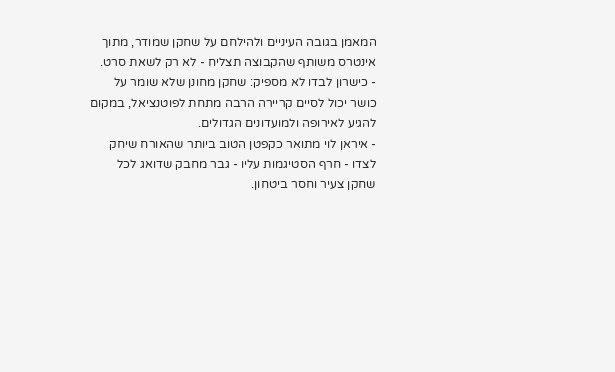המאמן בגובה העיניים ולהילחם על שחקן שמודר, מתוך אינטרס משותף שהקבוצה תצליח - לא רק לשאת סרט.
- כישרון לבדו לא מספיק: שחקן מחונן שלא שומר על כושר יכול לסיים קריירה הרבה מתחת לפוטנציאל, במקום להגיע לאירופה ולמועדונים הגדולים.
- איראן לוי מתואר כקפטן הטוב ביותר שהאורח שיחק לצדו - חרף הסטיגמות עליו - גבר מחבק שדואג לכל שחקן צעיר וחסר ביטחון.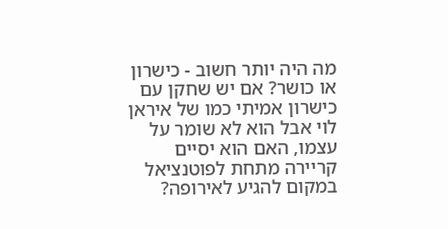מה היה יותר חשוב - כישרון או כושר? אם יש שחקן עם כישרון אמיתי כמו של איראן לוי אבל הוא לא שומר על עצמו, האם הוא יסיים קריירה מתחת לפוטנציאל במקום להגיע לאירופה?